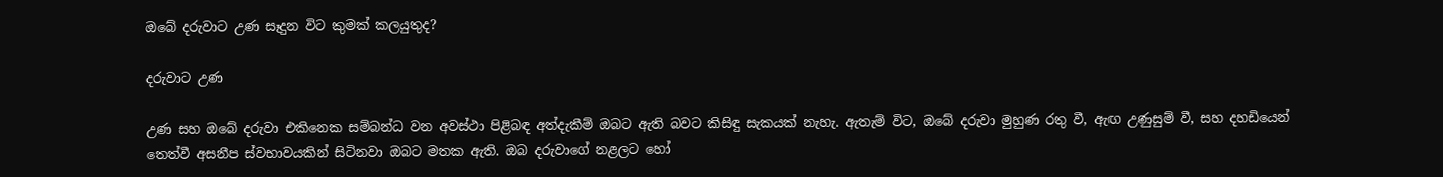ඔබේ දරුවාට උණ සෑදුන විට කුමක් කලයුතුද?

දරුවාට උණ

උණ සහ ඔබේ දරුවා එකිනෙක සම්බන්ධ වන අවස්ථා පිළිබඳ අත්දැකීම් ඔබට ඇති බවට කිසිඳු සැකයක් නැහැ. ඇතැම් විට, ඔබේ දරුවා මුහුණ රතු වී, ඇඟ උණුසුම් වී, සහ දහඩියෙන් තෙත්වී අසනීප ස්වභාවයකින් සිටිනවා ඔබට මතක ඇති. ඔබ දරුවාගේ නළලට හෝ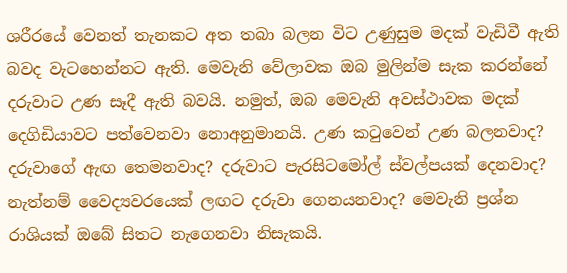ශරීරයේ වෙනත් තැනකට අත තබා බලන විට උණුසුම මදක් වැඩිවී ඇති බවද වැටහෙන්නට ඇති. මෙවැනි වේලාවක ඔබ මුලින්ම සැක කරන්නේ දරුවාට උණ සෑදී ඇති බවයි. නමුත්, ඔබ මෙවැනි අවස්ථාවක මදක් දෙගිඩියාවට පත්වෙනවා නොඅනුමානයි. උණ කටුවෙන් උණ බලනවාද? දරුවාගේ ඇඟ තෙමනවාද? දරුවාට පැරසිටමෝල් ස්වල්පයක් දෙනවාද? නැත්නම් වෛද්‍යවරයෙක් ලඟට දරුවා ගෙනයනවාද? මෙවැනි ප්‍රශ්න රාශියක් ඔබේ සිතට නැගෙනවා නිසැකයි.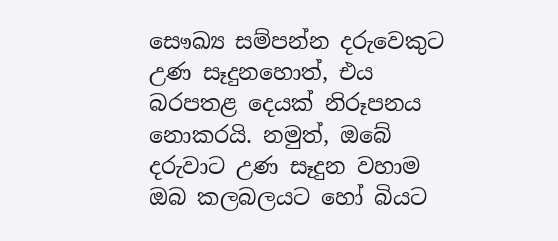සෞඛ්‍ය සම්පන්න දරුවෙකුට උණ සෑදුනහොත්, එය බරපතළ දෙයක් නිරූපනය නොකරයි. නමුත්, ඔබේ දරුවාට උණ සෑදුන වහාම ඔබ කලබලයට හෝ බියට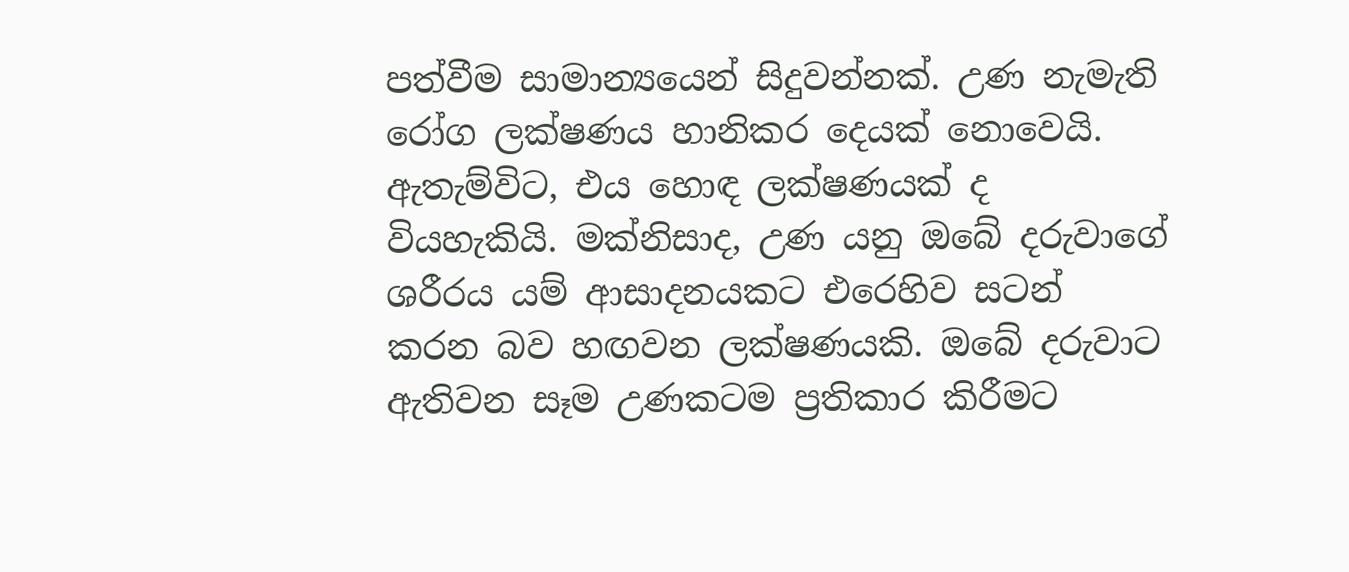පත්වීම සාමාන්‍යයෙන් සිදුවන්නක්. උණ නැමැති රෝග ලක්ෂණය හානිකර දෙයක් නොවෙයි. ඇතැම්විට, එය හොඳ ලක්ෂණයක් ද වියහැකියි. මක්නිසාද, උණ යනු ඔබේ දරුවාගේ ශරීරය යම් ආසාදනයකට එරෙහිව සටන් කරන බව හඟවන ලක්ෂණයකි. ඔබේ දරුවාට ඇතිවන සෑම උණකටම ප්‍රතිකාර කිරීමට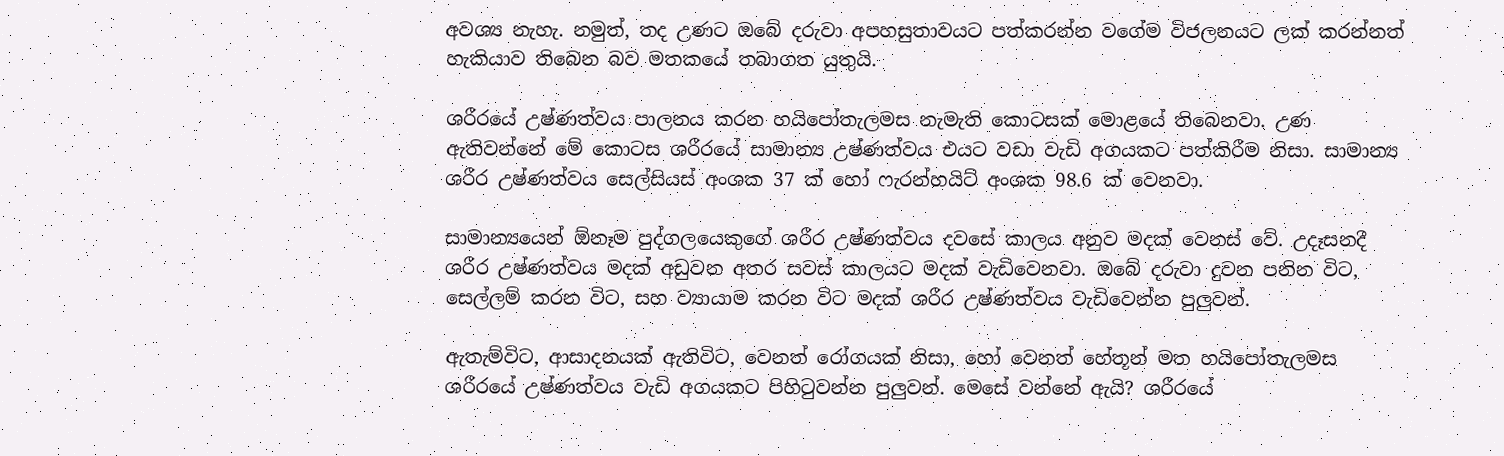අවශ්‍ය නැහැ. නමුත්, තද උණට ඔබේ දරුවා අපහසුතාවයට පත්කරන්න වගේම විජලනයට ලක් කරන්නත් හැකියාව තිබෙන බව මතකයේ තබාගත යුතුයි.

ශරීරයේ උෂ්ණත්වය පාලනය කරන හයිපෝතැලමස නැමැති කොටසක් මොළයේ තිබෙනවා. උණ ඇතිවන්නේ මේ කොටස ශරීරයේ සාමාන්‍ය උෂ්ණත්වය එයට වඩා වැඩි අගයකට පත්කිරීම නිසා. සාමාන්‍ය ශරීර උෂ්ණත්වය සෙල්සියස් අංශක 37 ක් හෝ ෆැරන්හයිට් අංශක 98.6 ක් වෙනවා.

සාමාන්‍යයෙන් ඕනෑම පුද්ගලයෙකුගේ ශරීර උෂ්ණත්වය දවසේ කාලය අනුව මදක් වෙනස් වේ. උදෑසනදී ශරීර උෂ්ණත්වය මදක් අඩුවන අතර සවස් කාලයට මදක් වැඩිවෙනවා. ඔබේ දරුවා දුවන පනින විට, සෙල්ලම් කරන විට, සහ ව්‍යායාම කරන විට මදක් ශරීර උෂ්ණත්වය වැඩිවෙන්න පුලුවන්.

ඇතැම්විට, ආසාදනයක් ඇතිවිට, වෙනත් රෝගයක් නිසා, හෝ වෙනත් හේතූන් මත හයිපෝතැලමස ශරීරයේ උෂ්ණත්වය වැඩි අගයකට පිහිටුවන්න පුලුවන්. මෙසේ වන්නේ ඇයි? ශරීරයේ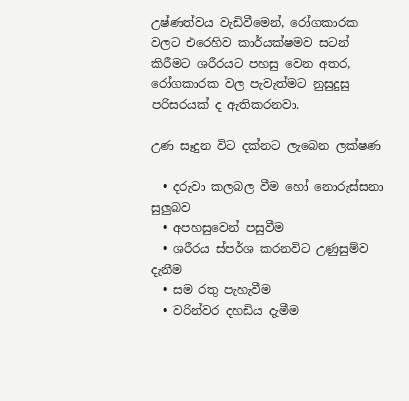උෂ්ණත්වය වැඩිවීමෙන්, රෝගකාරක වලට එරෙහිව කාර්යක්ෂමව සටන් කිරීමට ශරීරයට පහසු වෙන අතර, රෝගකාරක වල පැවැත්මට නුසුදුසු පරිසරයක් ද ඇතිකරනවා.

උණ සෑදුන විට දක්නට ලැබෙන ලක්ෂණ

  • දරුවා කලබල වීම හෝ නොරුස්සනා සුලුබව
  • අපහසුවෙන් පසුවීම
  • ශරීරය ස්පර්ශ කරනවිට උණුසුම්ව දැනීම
  • සම රතු පැහැවීම
  • වරින්වර දහඩිය දැමීම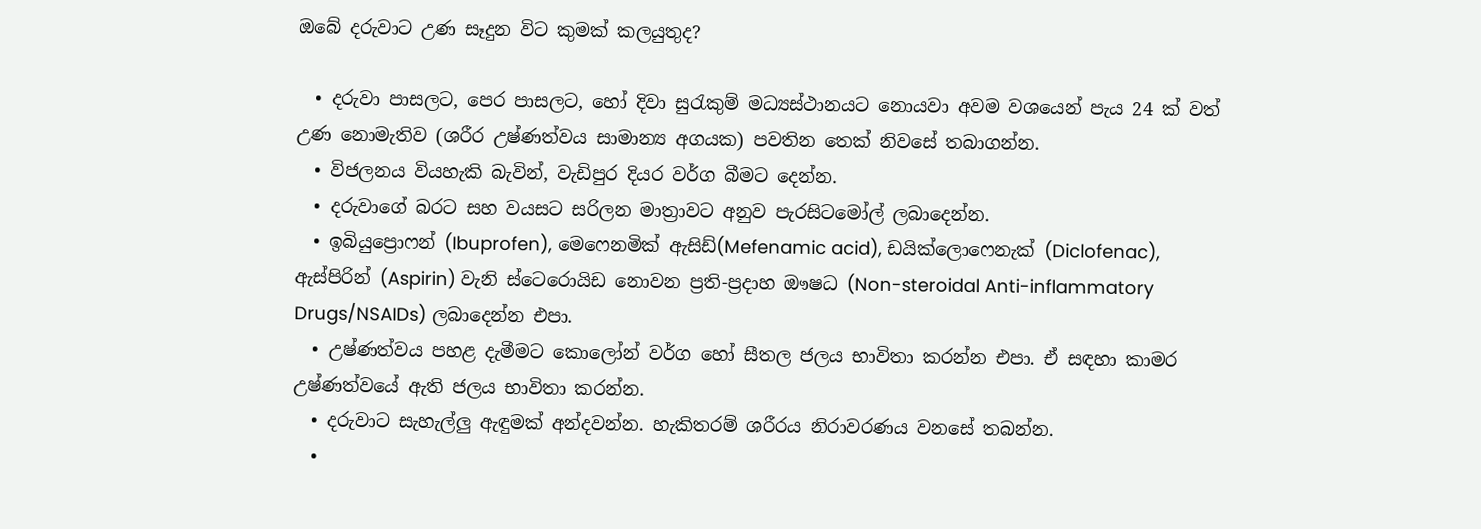ඔබේ දරුවාට උණ සෑදුන විට කුමක් කලයුතුද?

  • දරුවා පාසලට, පෙර පාසලට, හෝ දිවා සුරැකුම් මධ්‍යස්ථානයට නොයවා අවම වශයෙන් පැය 24 ක් වත් උණ නොමැතිව (ශරීර උෂ්ණත්වය සාමාන්‍ය අගයක) පවතින තෙක් නිවසේ තබාගන්න.
  • විජලනය වියහැකි බැවින්, වැඩිපුර දියර වර්ග බීමට දෙන්න.
  • දරුවාගේ බරට සහ වයසට සරිලන මාත්‍රාවට අනුව පැරසිටමෝල් ලබාදෙන්න.
  • ඉබියුප්‍රොෆන් (Ibuprofen), මෙෆෙනමික් ඇසිඩ්(Mefenamic acid), ඩයික්ලොෆෙනැක් (Diclofenac), ඇස්පිරින් (Aspirin) වැනි ස්ටෙරොයිඩ නොවන ප්‍රති-ප්‍රදාහ ඖෂධ (Non-steroidal Anti-inflammatory Drugs/NSAIDs) ලබාදෙන්න එපා.
  • උෂ්ණත්වය පහළ දැමීමට කොලෝන් වර්ග හෝ සීතල ජලය භාවිතා කරන්න එපා. ඒ සඳහා කාමර උෂ්ණත්වයේ ඇති ජලය භාවිතා කරන්න.
  • දරුවාට සැහැල්ලු ඇඳුමක් අන්දවන්න. හැකිතරම් ශරීරය නිරාවරණය වනසේ තබන්න.
  •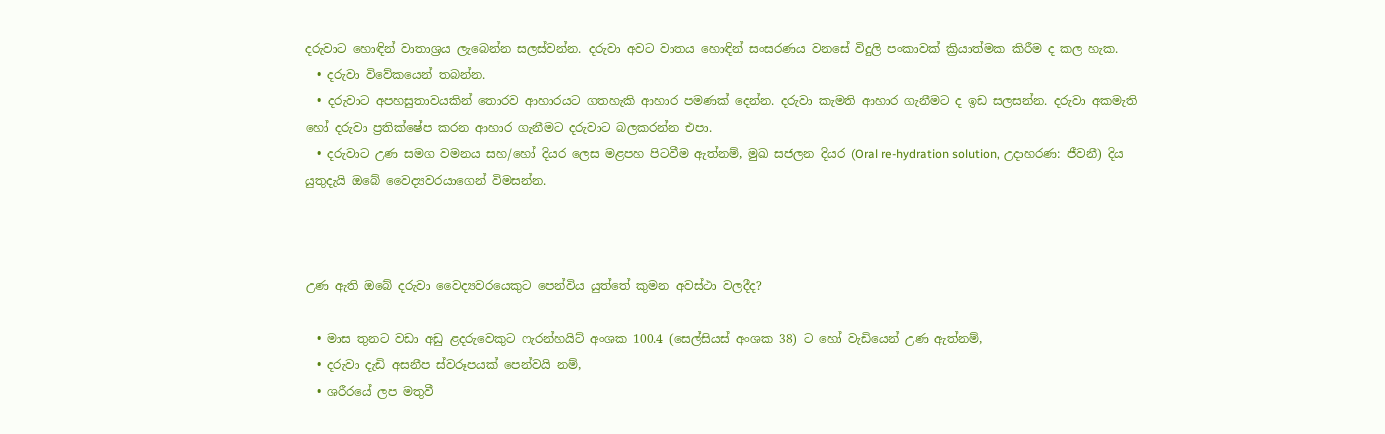දරුවාට හොඳින් වාතාශ්‍රය ලැබෙන්න සලස්වන්න. දරුවා අවට වාතය හොඳින් සංසරණය වනසේ විදුලි පංකාවක් ක්‍රියාත්මක කිරීම ද කල හැක.
  • දරුවා විවේකයෙන් තබන්න.
  • දරුවාට අපහසුතාවයකින් තොරව ආහාරයට ගතහැකි ආහාර පමණක් දෙන්න. දරුවා කැමති ආහාර ගැනීමට ද ඉඩ සලසන්න. දරුවා අකමැති හෝ දරුවා ප්‍රතික්ෂේප කරන ආහාර ගැනීමට දරුවාට බලකරන්න එපා.
  • දරුවාට උණ සමග වමනය සහ/හෝ දියර ලෙස මළපහ පිටවීම ඇත්නම්, මුඛ සජලන දියර (Oral re-hydration solution, උදාහරණ: ජීවනී) දිය යුතුදැයි ඔබේ වෛද්‍යවරයාගෙන් විමසන්න.



උණ ඇති ඔබේ දරුවා වෛද්‍යවරයෙකුට පෙන්විය යුත්තේ කුමන අවස්ථා වලදීද?

  • මාස තුනට වඩා අඩු ළදරුවෙකුට ෆැරන්හයිට් අංශක 100.4 (සෙල්සියස් අංශක 38) ට හෝ වැඩියෙන් උණ ඇත්නම්,
  • දරුවා දැඩි අසනීප ස්වරූපයක් පෙන්වයි නම්,
  • ශරීරයේ ලප මතුවී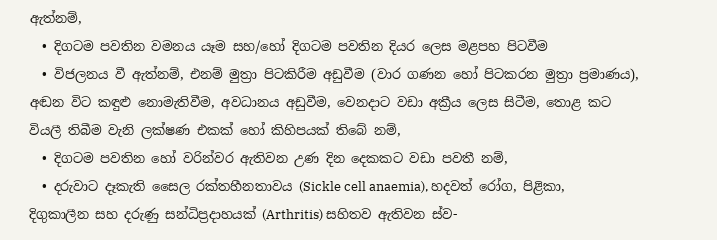ඇත්නම්,
  • දිගටම පවතින වමනය යෑම සහ/හෝ දිගටම පවතින දියර ලෙස මළපහ පිටවීම
  • විජලනය වී ඇත්නම්, එනම් මුත්‍රා පිටකිරීම අඩුවීම (වාර ගණන හෝ පිටකරන මුත්‍රා ප්‍රමාණය), අඬන විට කඳුළු නොමැතිවීම, අවධානය අඩුවීම, වෙනදාට වඩා අක්‍රීය ලෙස සිටීම, තොළ කට වියලී තිබීම වැනි ලක්ෂණ එකක් හෝ කිහිපයක් තිබේ නම්,
  • දිගටම පවතින හෝ වරින්වර ඇතිවන උණ දින දෙකකට වඩා පවතී නම්,
  • දරුවාට දෑකැති සෛල රක්තහීනතාවය (Sickle cell anaemia), හදවත් රෝග, පිළිකා, දිගුකාලීන සහ දරුණු සන්ධිප්‍රදාහයක් (Arthritis) සහිතව ඇතිවන ස්ව-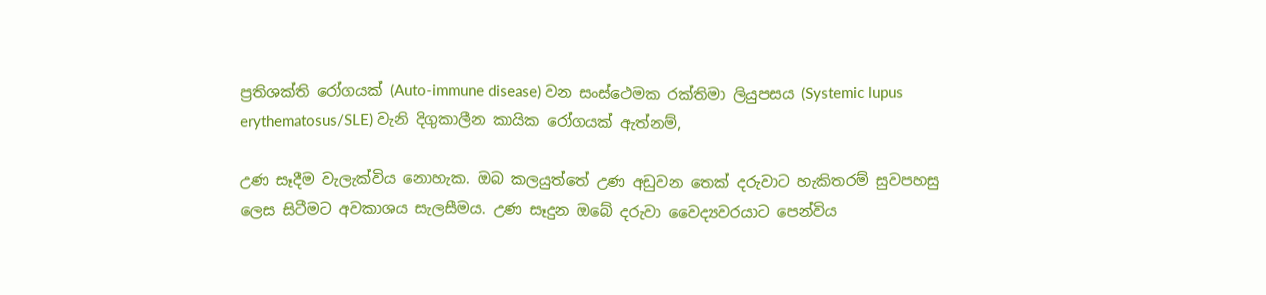ප්‍රතිශක්ති රෝගයක් (Auto-immune disease) වන සංස්ථෙමක රක්තිමා ලියුපසය (Systemic lupus erythematosus/SLE) වැනි දිගුකාලීන කායික රෝගයක් ඇත්නම්,

උණ සෑදීම වැලැක්විය නොහැක. ඔබ කලයුත්තේ උණ අඩුවන තෙක් දරුවාට හැකිතරම් සුවපහසු ලෙස සිටීමට අවකාශය සැලසීමය. උණ සෑදුන ඔබේ දරුවා වෛද්‍යවරයාට පෙන්විය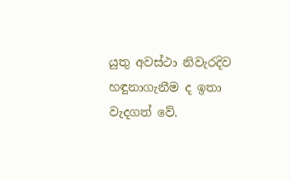යුතු අවස්ථා නිවැරදිව හඳුනාගැනීම ද ඉතා වැදගත් වේ.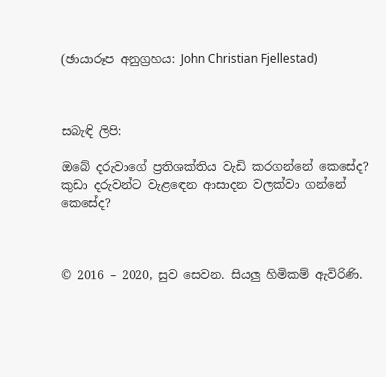(ඡායාරූප අනුග්‍රහය: John Christian Fjellestad)



සබැඳි ලිපි:

ඔබේ දරුවාගේ ප්‍රතිශක්තිය වැඩි කරගන්නේ කෙසේද?
කුඩා දරුවන්ට වැළඳෙන ආසාදන වලක්වා ගන්නේ කෙසේද?



© 2016 – 2020, සුව සෙවන. සියලු හිමිකම් ඇවිරිණි.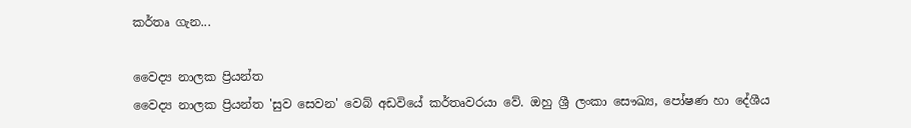කර්තෘ ගැන...

වෛද්‍ය නාලක ප්‍රියන්ත
වෛද්‍ය නාලක ප්‍රියන්ත 'සුව සෙවන' වෙබ් අඩවියේ කර්තෘවරයා වේ. ඔහු ශ්‍රී ලංකා සෞඛ්‍ය, පෝෂණ හා දේශීය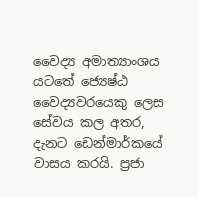වෛද්‍ය අමාත්‍යාංශය යටතේ ජ්‍යෙෂ්ඨ වෛද්‍යවරයෙකු ලෙස සේවය කල අතර, දැනට ඩෙන්මාර්කයේ වාසය කරයි. ප්‍රජා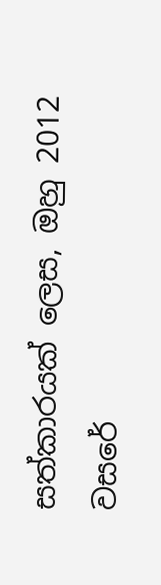සත්කාරයක් ලෙස, ඔහු 2012 වසරේ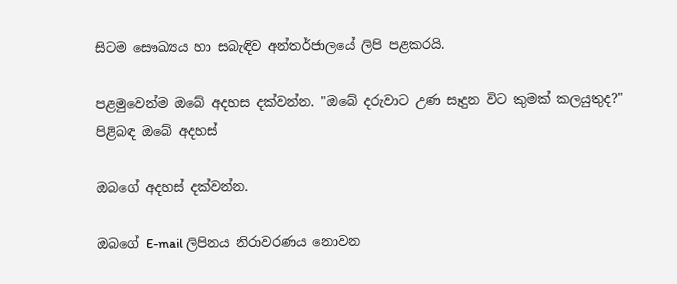සිටම සෞඛ්‍යය හා සබැඳිව අන්තර්ජාලයේ ලිපි පළකරයි.

පළමුවෙන්ම ඔබේ අදහස දක්වන්න. "ඔබේ දරුවාට උණ සෑදුන විට කුමක් කලයුතුද?" පිළිබඳ ඔබේ අදහස්

ඔබගේ අදහස් දක්වන්න.

ඔබගේ E-mail ලිපිනය නිරාවරණය නොවන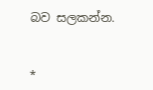බව සලකන්න.


*